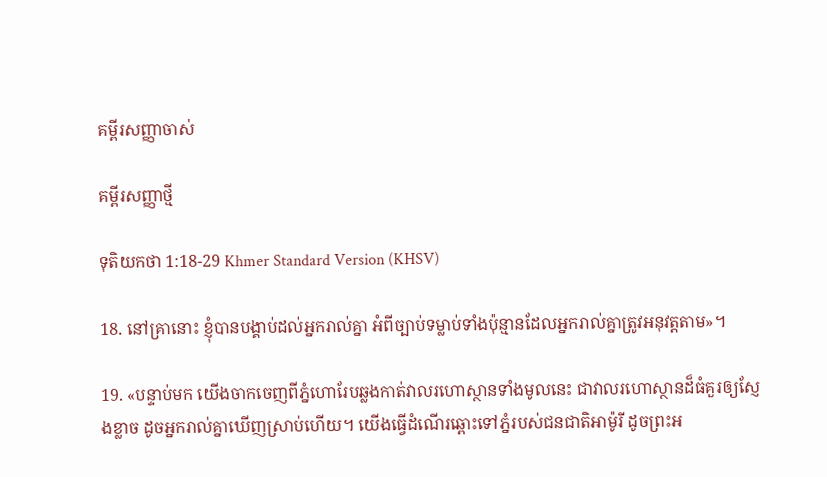គម្ពីរសញ្ញាចាស់

គម្ពីរសញ្ញាថ្មី

ទុតិយ‌កថា 1:18-29 Khmer Standard Version (KHSV)

18. នៅគ្រានោះ ខ្ញុំបានបង្គាប់ដល់អ្នករាល់គ្នា អំពីច្បាប់ទម្លាប់ទាំងប៉ុន្មានដែលអ្នករាល់គ្នាត្រូវអនុវត្តតាម»។

19. «បន្ទាប់មក យើងចាកចេញពីភ្នំហោរែបឆ្លងកាត់វាលរហោ‌ស្ថានទាំងមូលនេះ ជាវាលរហោ‌ស្ថានដ៏ធំគួរឲ្យស្ញែងខ្លាច ដូចអ្នករាល់គ្នាឃើញស្រាប់ហើយ។ យើងធ្វើដំណើរឆ្ពោះទៅភ្នំរបស់ជន‌ជាតិអាម៉ូរី ដូចព្រះ‌អ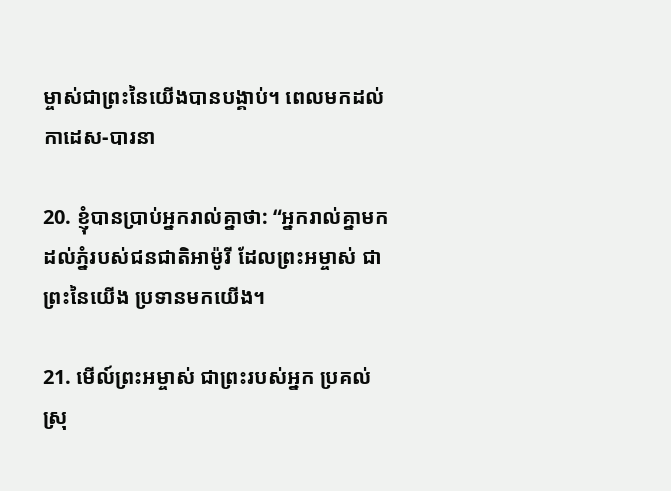ម្ចាស់ជាព្រះនៃយើងបានបង្គាប់។ ពេលមកដល់កាដេស-បារនា

20. ខ្ញុំបានប្រាប់អ្នករាល់គ្នាថា: “អ្នករាល់គ្នាមកដល់ភ្នំរបស់ជន‌ជាតិអាម៉ូរី ដែលព្រះ‌អម្ចាស់ ជាព្រះនៃយើង ប្រទានមកយើង។

21. មើល៍ព្រះ‌អម្ចាស់ ជាព្រះរបស់អ្នក ប្រគល់ស្រុ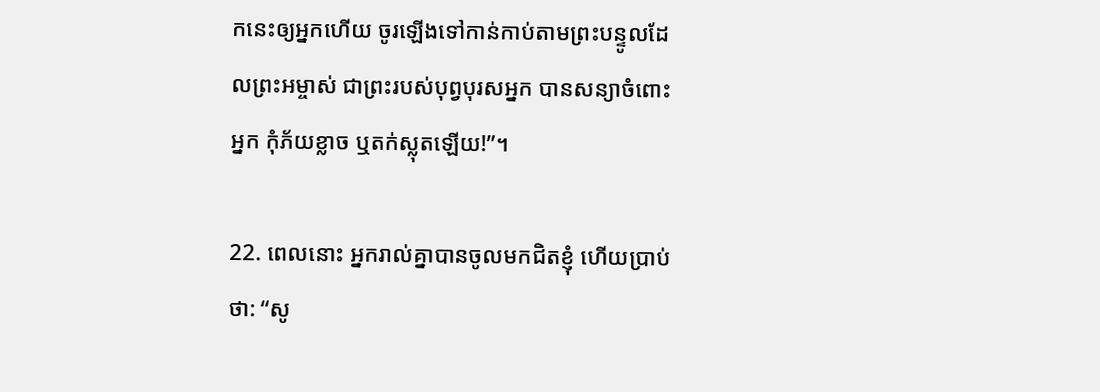កនេះឲ្យអ្នកហើយ ចូរឡើងទៅកាន់កាប់តាមព្រះ‌បន្ទូលដែលព្រះ‌អម្ចាស់ ជាព្រះរបស់បុព្វបុរសអ្នក បានសន្យាចំពោះអ្នក កុំភ័យខ្លាច ឬតក់‌ស្លុតឡើយ!”។

22. ពេលនោះ អ្នករាល់គ្នាបានចូលមកជិតខ្ញុំ ហើយប្រាប់ថា: “សូ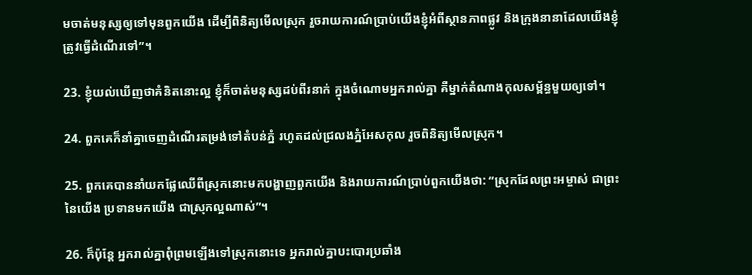មចាត់មនុស្សឲ្យទៅមុនពួកយើង ដើម្បីពិនិត្យមើលស្រុក រួចរាយ‌ការណ៍ប្រាប់យើងខ្ញុំអំពីស្ថានភាពផ្លូវ និងក្រុងនានាដែលយើងខ្ញុំត្រូវធ្វើដំណើរទៅ”។

23. ខ្ញុំយល់ឃើញថាគំនិតនោះល្អ ខ្ញុំក៏ចាត់មនុស្សដប់‌ពីរនាក់ ក្នុងចំណោមអ្នករាល់គ្នា គឺម្នាក់តំណាងកុល‌សម្ព័ន្ធមួយឲ្យទៅ។

24. ពួកគេក៏នាំគ្នាចេញដំណើរតម្រង់ទៅតំបន់ភ្នំ រហូតដល់ជ្រលងភ្នំអែស‌កុល រួចពិនិត្យមើលស្រុក។

25. ពួកគេបាននាំយកផ្លែឈើពីស្រុកនោះមកបង្ហាញពួកយើង និងរាយ‌ការណ៍ប្រាប់ពួកយើងថា: “ស្រុកដែលព្រះ‌អម្ចាស់ ជាព្រះនៃយើង ប្រទានមកយើង ជាស្រុកល្អណាស់”។

26. ក៏ប៉ុន្តែ អ្នករាល់គ្នាពុំព្រមឡើងទៅស្រុកនោះទេ អ្នករាល់គ្នាបះ‌បោរប្រឆាំង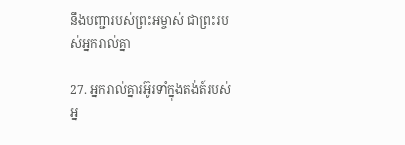នឹងបញ្ជារបស់ព្រះ‌អម្ចាស់ ជាព្រះរបស់អ្នករាល់គ្នា

27. អ្នករាល់គ្នារអ៊ូ‌រទាំក្នុងតង់ត៍របស់អ្ន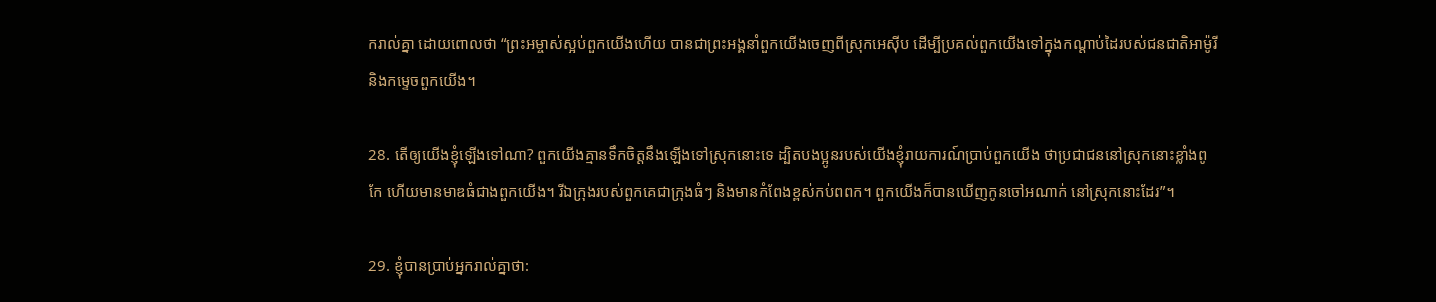ករាល់គ្នា ដោយពោលថា “ព្រះ‌អម្ចាស់ស្អប់ពួកយើងហើយ បានជាព្រះ‌អង្គនាំពួកយើងចេញពីស្រុកអេស៊ីប ដើម្បីប្រគល់ពួកយើងទៅក្នុងកណ្ដាប់ដៃរបស់ជន‌ជាតិអាម៉ូរី និងកម្ទេចពួកយើង។

28. តើឲ្យយើងខ្ញុំឡើងទៅណា? ពួកយើងគ្មានទឹកចិត្តនឹងឡើងទៅស្រុកនោះទេ ដ្បិតបង‌ប្អូនរបស់យើងខ្ញុំរាយ‌ការណ៍ប្រាប់ពួកយើង ថាប្រជា‌ជននៅស្រុកនោះខ្លាំងពូកែ ហើយមានមាឌធំជាងពួកយើង។ រីឯក្រុងរបស់ពួកគេជាក្រុងធំៗ និងមានកំពែងខ្ពស់កប់ពពក។ ពួកយើងក៏បានឃើញកូនចៅអណាក់ នៅស្រុកនោះដែរ”។

29. ខ្ញុំបានប្រាប់អ្នករាល់គ្នាថា: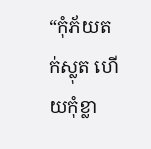“កុំភ័យតក់‌ស្លុត ហើយកុំខ្លា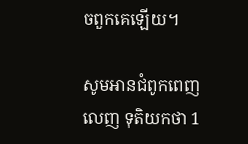ចពួកគេឡើយ។

សូមអានជំពូកពេញលេញ ទុតិយ‌កថា 1